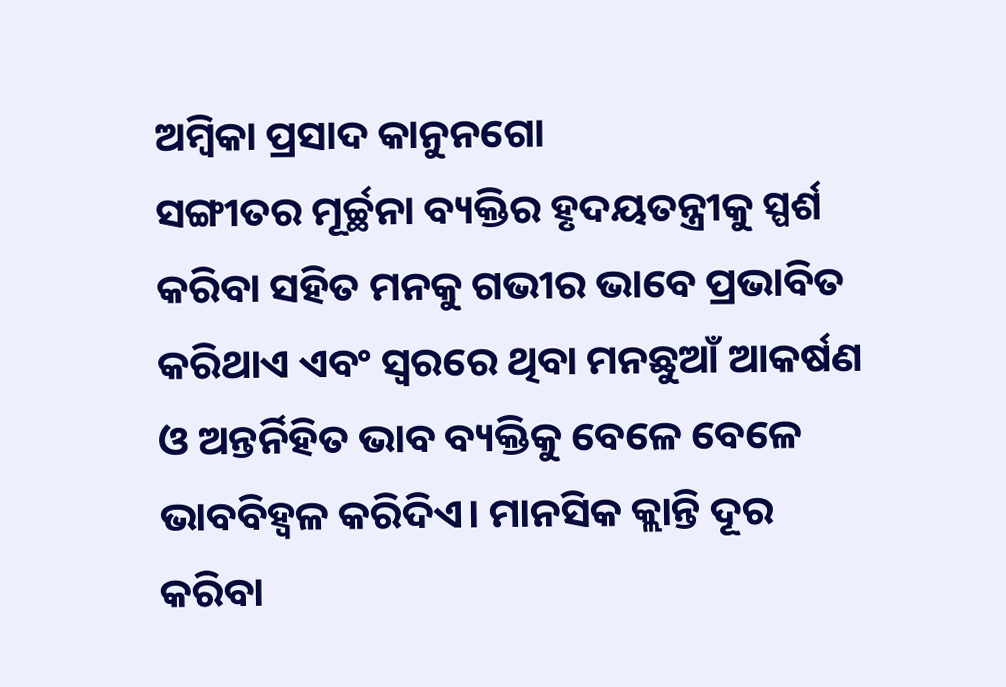ଅମ୍ବିକା ପ୍ରସାଦ କାନୁନଗୋ
ସଙ୍ଗୀତର ମୂର୍ଚ୍ଛନା ବ୍ୟକ୍ତିର ହୃଦୟତନ୍ତ୍ରୀକୁ ସ୍ପର୍ଶ କରିବା ସହିତ ମନକୁ ଗଭୀର ଭାବେ ପ୍ରଭାବିତ କରିଥାଏ ଏବଂ ସ୍ୱରରେ ଥିବା ମନଛୁଆଁ ଆକର୍ଷଣ ଓ ଅନ୍ତର୍ନିହିତ ଭାବ ବ୍ୟକ୍ତିକୁ ବେଳେ ବେଳେ ଭାବବିହ୍ୱଳ କରିଦିଏ। ମାନସିକ କ୍ଲାନ୍ତି ଦୂର କରିବା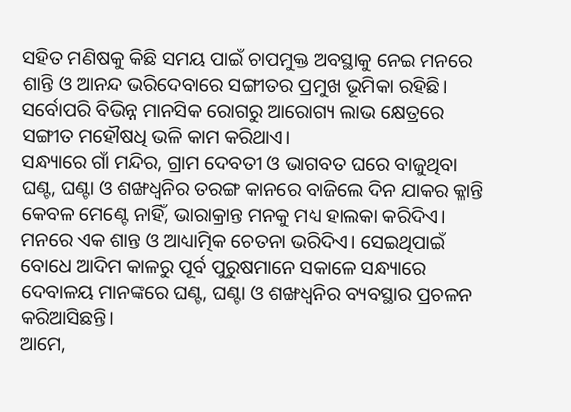ସହିତ ମଣିଷକୁ କିଛି ସମୟ ପାଇଁ ଚାପମୁକ୍ତ ଅବସ୍ଥାକୁ ନେଇ ମନରେ ଶାନ୍ତି ଓ ଆନନ୍ଦ ଭରିଦେବାରେ ସଙ୍ଗୀତର ପ୍ରମୁଖ ଭୂମିକା ରହିଛି। ସର୍ବୋପରି ବିଭିନ୍ନ ମାନସିକ ରୋଗରୁ ଆରୋଗ୍ୟ ଲାଭ କ୍ଷେତ୍ରରେ ସଙ୍ଗୀତ ମହୌଷଧି ଭଳି କାମ କରିଥାଏ।
ସନ୍ଧ୍ୟାରେ ଗାଁ ମନ୍ଦିର, ଗ୍ରାମ ଦେବତୀ ଓ ଭାଗବତ ଘରେ ବାଜୁଥିବା ଘଣ୍ଟ, ଘଣ୍ଟା ଓ ଶଙ୍ଖଧ୍ୱନିର ତରଙ୍ଗ କାନରେ ବାଜିଲେ ଦିନ ଯାକର କ୍ଳାନ୍ତି କେବଳ ମେଣ୍ଟେ ନାହିଁ, ଭାରାକ୍ରାନ୍ତ ମନକୁ ମଧ୍ୟ ହାଲକା କରିଦିଏ। ମନରେ ଏକ ଶାନ୍ତ ଓ ଆଧ୍ୟାତ୍ମିକ ଚେତନା ଭରିଦିଏ। ସେଇଥିପାଇଁ ବୋଧେ ଆଦିମ କାଳରୁ ପୂର୍ବ ପୁରୁଷମାନେ ସକାଳେ ସନ୍ଧ୍ୟାରେ ଦେବାଳୟ ମାନଙ୍କରେ ଘଣ୍ଟ, ଘଣ୍ଟା ଓ ଶଙ୍ଖଧ୍ୱନିର ବ୍ୟବସ୍ଥାର ପ୍ରଚଳନ କରିଆସିଛନ୍ତି।
ଆମେ,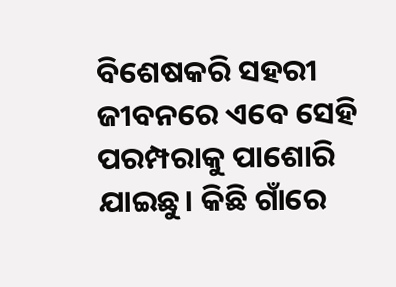ବିଶେଷକରି ସହରୀ ଜୀବନରେ ଏବେ ସେହି ପରମ୍ପରାକୁ ପାଶୋରି ଯାଇଛୁ। କିଛି ଗାଁରେ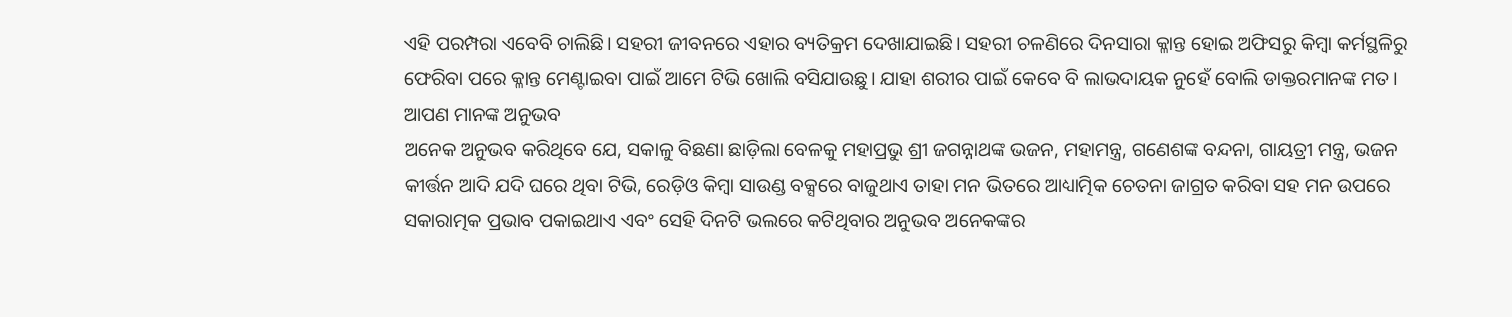ଏହି ପରମ୍ପରା ଏବେବି ଚାଲିଛି। ସହରୀ ଜୀବନରେ ଏହାର ବ୍ୟତିକ୍ରମ ଦେଖାଯାଇଛି। ସହରୀ ଚଳଣିରେ ଦିନସାରା କ୍ଳାନ୍ତ ହୋଇ ଅଫିସରୁ କିମ୍ବା କର୍ମସ୍ଥଳିରୁ ଫେରିବା ପରେ କ୍ଳାନ୍ତ ମେଣ୍ଟାଇବା ପାଇଁ ଆମେ ଟିଭି ଖୋଲି ବସିଯାଉଛୁ। ଯାହା ଶରୀର ପାଇଁ କେବେ ବି ଲାଭଦାୟକ ନୁହେଁ ବୋଲି ଡାକ୍ତରମାନଙ୍କ ମତ।
ଆପଣ ମାନଙ୍କ ଅନୁଭବ
ଅନେକ ଅନୁଭବ କରିଥିବେ ଯେ, ସକାଳୁ ବିଛଣା ଛାଡ଼ିଲା ବେଳକୁ ମହାପ୍ରଭୁ ଶ୍ରୀ ଜଗନ୍ନାଥଙ୍କ ଭଜନ, ମହାମନ୍ତ୍ର, ଗଣେଶଙ୍କ ବନ୍ଦନା, ଗାୟତ୍ରୀ ମନ୍ତ୍ର, ଭଜନ କୀର୍ତ୍ତନ ଆଦି ଯଦି ଘରେ ଥିବା ଟିଭି, ରେଡ଼ିଓ କିମ୍ବା ସାଉଣ୍ଡ ବକ୍ସରେ ବାଜୁଥାଏ ତାହା ମନ ଭିତରେ ଆଧ୍ୟାତ୍ମିକ ଚେତନା ଜାଗ୍ରତ କରିବା ସହ ମନ ଉପରେ ସକାରାତ୍ମକ ପ୍ରଭାବ ପକାଇଥାଏ ଏବଂ ସେହି ଦିନଟି ଭଲରେ କଟିଥିବାର ଅନୁଭବ ଅନେକଙ୍କର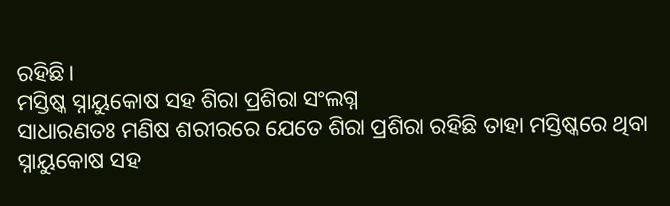ରହିଛି।
ମସ୍ତିଷ୍କ ସ୍ନାୟୁକୋଷ ସହ ଶିରା ପ୍ରଶିରା ସଂଲଗ୍ନ
ସାଧାରଣତଃ ମଣିଷ ଶରୀରରେ ଯେତେ ଶିରା ପ୍ରଶିରା ରହିଛି ତାହା ମସ୍ତିଷ୍କରେ ଥିବା ସ୍ନାୟୁକୋଷ ସହ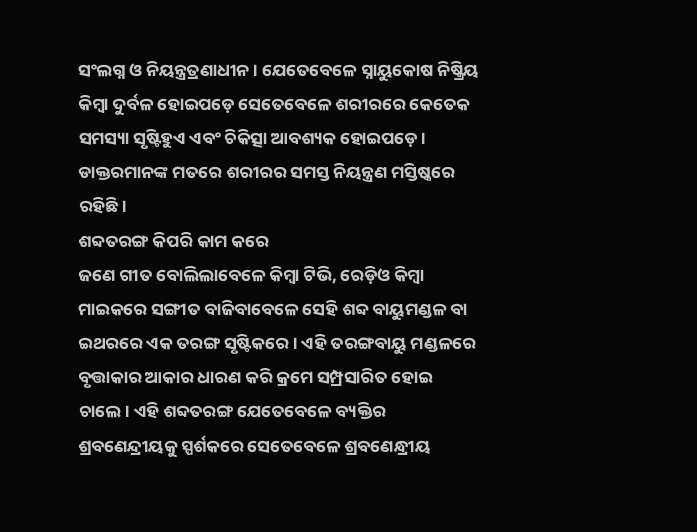ସଂଲଗ୍ନ ଓ ନିୟନ୍ତ୍ରତ୍ରଣାଧୀନ। ଯେତେବେଳେ ସ୍ନାୟୁକୋଷ ନିଷ୍କ୍ରିୟ କିମ୍ବା ଦୁର୍ବଳ ହୋଇପଡ଼େ ସେତେବେଳେ ଶରୀରରେ କେତେକ ସମସ୍ୟା ସୃଷ୍ଟିହୁଏ ଏବଂ ଚିକିତ୍ସା ଆବଶ୍ୟକ ହୋଇପଡ଼େ। ଡାକ୍ତରମାନଙ୍କ ମତରେ ଶରୀରର ସମସ୍ତ ନିୟନ୍ତ୍ରଣ ମସ୍ତିଷ୍କରେ ରହିଛି।
ଶବ୍ଦତରଙ୍ଗ କିପରି କାମ କରେ
ଜଣେ ଗୀତ ବୋଲିଲାବେଳେ କିମ୍ବା ଟିଭି, ରେଡ଼ିଓ କିମ୍ବା ମାଇକରେ ସଙ୍ଗୀତ ବାଜିବାବେଳେ ସେହି ଶବ୍ଦ ବାୟୁମଣ୍ଡଳ ବା ଇଥରରେ ଏକ ତରଙ୍ଗ ସୃଷ୍ଟିକରେ। ଏହି ତରଙ୍ଗବାୟୁ ମଣ୍ଡଳରେ ବୃତ୍ତାକାର ଆକାର ଧାରଣ କରି କ୍ରମେ ସମ୍ପ୍ରସାରିତ ହୋଇ ଚାଲେ। ଏହି ଶବ୍ଦତରଙ୍ଗ ଯେତେବେଳେ ବ୍ୟକ୍ତିର ଶ୍ରବଣେନ୍ଦ୍ରୀୟକୁ ସ୍ପର୍ଶକରେ ସେତେବେଳେ ଶ୍ରବଣେନ୍ଧ୍ରୀୟ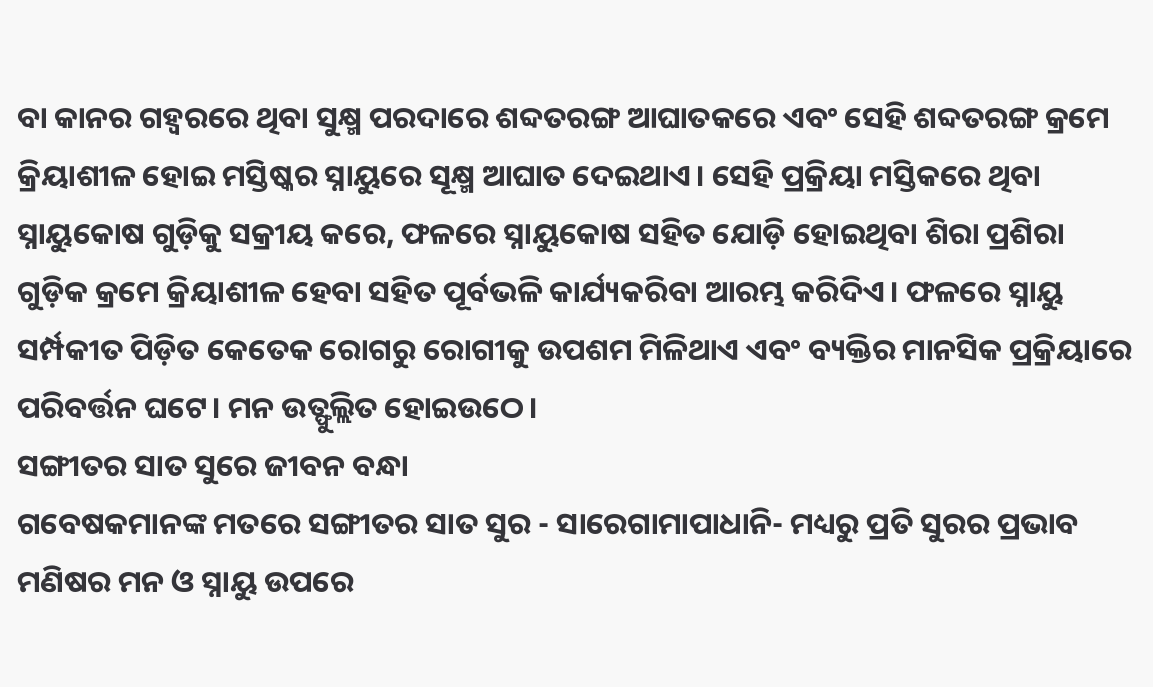ବା କାନର ଗହ୍ୱରରେ ଥିବା ସୁକ୍ଷ୍ମ ପରଦାରେ ଶବ୍ଦତରଙ୍ଗ ଆଘାତକରେ ଏବଂ ସେହି ଶବ୍ଦତରଙ୍ଗ କ୍ରମେ କ୍ରିୟାଶୀଳ ହୋଇ ମସ୍ତିଷ୍କର ସ୍ନାୟୁରେ ସୂକ୍ଷ୍ମ ଆଘାତ ଦେଇଥାଏ। ସେହି ପ୍ରକ୍ରିୟା ମସ୍ତିକରେ ଥିବା ସ୍ନାୟୁକୋଷ ଗୁଡ଼ିକୁ ସକ୍ରୀୟ କରେ, ଫଳରେ ସ୍ନାୟୁକୋଷ ସହିତ ଯୋଡ଼ି ହୋଇଥିବା ଶିରା ପ୍ରଶିରା ଗୁଡ଼ିକ କ୍ରମେ କ୍ରିୟାଶୀଳ ହେବା ସହିତ ପୂର୍ବଭଳି କାର୍ଯ୍ୟକରିବା ଆରମ୍ଭ କରିଦିଏ। ଫଳରେ ସ୍ନାୟୁ ସର୍ମ୍ପକୀତ ପିଡ଼ିତ କେତେକ ରୋଗରୁ ରୋଗୀକୁ ଉପଶମ ମିଳିଥାଏ ଏବଂ ବ୍ୟକ୍ତିର ମାନସିକ ପ୍ରକ୍ରିୟାରେ ପରିବର୍ତ୍ତନ ଘଟେ। ମନ ଉତ୍ଫୁଲ୍ଲିତ ହୋଇଉଠେ।
ସଙ୍ଗୀତର ସାତ ସୁରେ ଜୀବନ ବନ୍ଧା
ଗବେଷକମାନଙ୍କ ମତରେ ସଙ୍ଗୀତର ସାତ ସୁର - ସାରେଗାମାପାଧାନି- ମଧ୍ୟରୁ ପ୍ରତି ସୁରର ପ୍ରଭାବ ମଣିଷର ମନ ଓ ସ୍ନାୟୁ ଉପରେ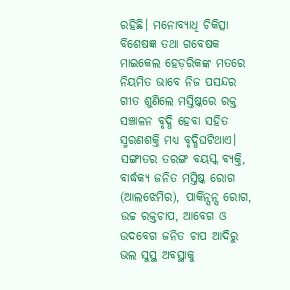ରହିଛି। ମନୋବ୍ୟାଧି ଚିକିତ୍ସା ବିଶେଷଜ୍ଞ ତଥା ଗବେଷକ ମାଇକେଲ ହେଡ଼ରିକଙ୍କ ମତରେ ନିୟମିତ ଭାବେ ନିଜ ପସନ୍ଦର ଗୀତ ଶୁଣିଲେ ମସ୍ତିଷ୍କରେ ରକ୍ତ ସଞ୍ଚାଳନ ବୃଦ୍ଧି ହେବା ସହିତ ସ୍ମରଣଶକ୍ତି ମଧ୍ୟ ବୃଦ୍ଧିଘଟିଥାଏ। ସଙ୍ଗୀତର ତରଙ୍ଗ ବୟସ୍କ ବ୍ୟକ୍ତି, ବାର୍ଦ୍ଧକ୍ୟ ଜନିତ ମସ୍ତିଷ୍କ ରୋଗ (ଆଲଝେମିର), ପାର୍କିନ୍ସନ୍ସ ରୋଗ, ଉଚ୍ଚ ରକ୍ତଚାପ, ଆବେଗ ଓ ଉଦବେଗ ଜନିତ ଚାପ ଆଦିରୁ ଭଲ ସୁସ୍ଥ ଅବସ୍ଥାକୁ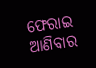ଫେରାଇ ଆଣିବାର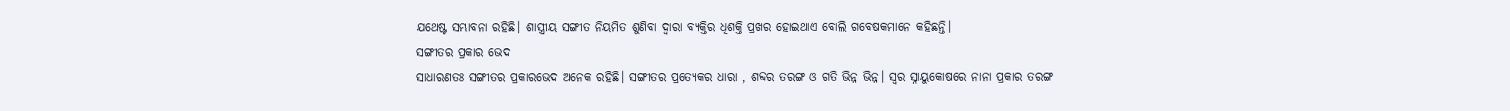ଯଥେଷ୍ଟ ସମ୍ଭାବନା ରହିଛି। ଶାସ୍ତ୍ରୀୟ ସଙ୍ଗୀତ ନିୟମିତ ଶୁଣିବା ଦ୍ୱାରା ବ୍ୟକ୍ତିର ଧିଶକ୍ତି ପ୍ରଖର ହୋଇଥାଏ ବୋଲି ଗବେଷକମାନେ କହିଛନ୍ତି।
ସଙ୍ଗୀତର ପ୍ରକାର ଭେଦ
ସାଧାରଣତଃ ସଙ୍ଗୀତର ପ୍ରକାରଭେଦ ଅନେକ ରହିଛି। ସଙ୍ଗୀତର ପ୍ରତ୍ୟେକର ଧାରା , ଶବ୍ଦର ତରଙ୍ଗ ଓ ଗତି ଭିନ୍ନ ଭିନ୍ନ। ସ୍ୱର ସ୍ନାୟୁକୋଷରେ ନାନା ପ୍ରକାର ତରଙ୍ଗ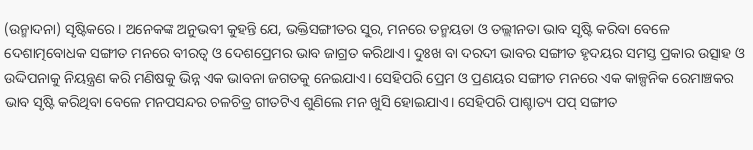(ଉନ୍ମାଦନା) ସୃଷ୍ଟିକରେ। ଅନେକଙ୍କ ଅନୁଭବୀ କୁହନ୍ତି ଯେ, ଭକ୍ତିସଙ୍ଗୀତର ସୁର, ମନରେ ତନ୍ମୟତା ଓ ତଲ୍ଲୀନତା ଭାବ ସୃଷ୍ଟି କରିବା ବେଳେ ଦେଶାତ୍ମବୋଧକ ସଙ୍ଗୀତ ମନରେ ବୀରତ୍ୱ ଓ ଦେଶପ୍ରେମର ଭାବ ଜାଗ୍ରତ କରିଥାଏ। ଦୁଃଖ ବା ଦରଦୀ ଭାବର ସଙ୍ଗୀତ ହୃଦୟର ସମସ୍ତ ପ୍ରକାର ଉତ୍ସାହ ଓ ଉଦ୍ଦିପନାକୁ ନିୟନ୍ତ୍ରଣ କରି ମଣିଷକୁ ଭିନ୍ନ ଏକ ଭାବନା ଜଗତକୁ ନେଇଯାଏ। ସେହିପରି ପ୍ରେମ ଓ ପ୍ରଣୟର ସଙ୍ଗୀତ ମନରେ ଏକ କାଳ୍ପନିକ ରେମାଞ୍ଚକର ଭାବ ସୃଷ୍ଟି କରିଥିବା ବେଳେ ମନପସନ୍ଦର ଚଳଚିତ୍ର ଗୀତଟିଏ ଶୁଣିଲେ ମନ ଖୁସି ହୋଇଯାଏ। ସେହିପରି ପାଶ୍ଚାତ୍ୟ ପପ୍ ସଙ୍ଗୀତ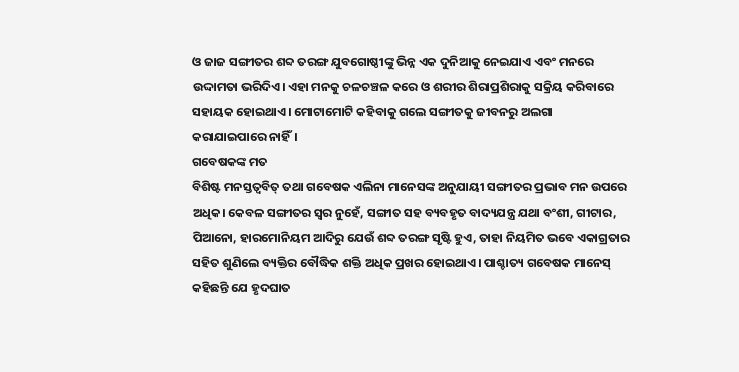ଓ ଜାଜ ସଙ୍ଗୀତର ଶବ୍ଦ ତରଙ୍ଗ ଯୁବଗୋଷ୍ଠୀଙ୍କୁ ଭିନ୍ନ ଏକ ଦୁନିଆକୁ ନେଇଯାଏ ଏବଂ ମନରେ ଉଦ୍ଦାମତା ଭରିଦିଏ। ଏହା ମନକୁ ଚଳଚଞ୍ଚଳ କରେ ଓ ଶରୀର ଶିରାପ୍ରଶିରାକୁ ସକ୍ରିୟ କରିବାରେ ସହାୟକ ହୋଇଥାଏ। ମୋଟାମୋଟି କହିବାକୁ ଗଲେ ସଙ୍ଗୀତକୁ ଜୀବନରୁ ଅଲଗା କରାଯାଇପାରେ ନାହିଁ।
ଗବେଷକଙ୍କ ମତ
ବିଶିଷ୍ଟ ମନସ୍ତତ୍ୱବିତ୍ ତଥା ଗବେଷକ ଏଲିନା ମାନେସଙ୍କ ଅନୁଯାୟୀ ସଙ୍ଗୀତର ପ୍ରଭାବ ମନ ଉପରେ ଅଧିକ। କେବଳ ସଙ୍ଗୀତର ସ୍ୱର ନୁହେଁ, ସଙ୍ଗୀତ ସହ ବ୍ୟବହୃତ ବାଦ୍ୟଯନ୍ତ୍ର ଯଥା ବଂଶୀ, ଗୀଟାର, ପିଆନୋ, ହାରମୋନିୟମ ଆଦିରୁ ଯେଉଁ ଶବ୍ଦ ତରଙ୍ଗ ସୃଷ୍ଟି ହୁଏ, ତାହା ନିୟମିତ ଭବେ ଏକାଗ୍ରତାର ସହିତ ଶୁଣିଲେ ବ୍ୟକ୍ତିର ବୌଦ୍ଧିକ ଶକ୍ତି ଅଧିକ ପ୍ରଖର ହୋଇଥାଏ। ପାଶ୍ଚାତ୍ୟ ଗବେଷକ ମାନେସ୍ କହିଛନ୍ତି ଯେ ହୃଦଘାତ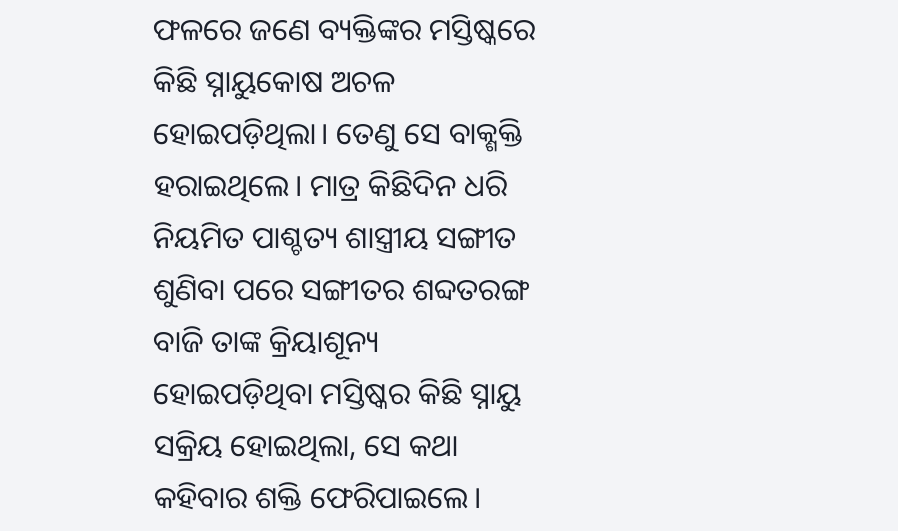ଫଳରେ ଜଣେ ବ୍ୟକ୍ତିଙ୍କର ମସ୍ତିଷ୍କରେ କିଛି ସ୍ନାୟୁକୋଷ ଅଚଳ ହୋଇପଡ଼ିଥିଲା। ତେଣୁ ସେ ବାକ୍ଶକ୍ତି ହରାଇଥିଲେ। ମାତ୍ର କିଛିଦିନ ଧରି ନିୟମିତ ପାଶ୍ଚତ୍ୟ ଶାସ୍ତ୍ରୀୟ ସଙ୍ଗୀତ ଶୁଣିବା ପରେ ସଙ୍ଗୀତର ଶବ୍ଦତରଙ୍ଗ ବାଜି ତାଙ୍କ କ୍ରିୟାଶୂନ୍ୟ ହୋଇପଡ଼ିଥିବା ମସ୍ତିଷ୍କର କିଛି ସ୍ନାୟୁ ସକ୍ରିୟ ହୋଇଥିଲା, ସେ କଥା କହିବାର ଶକ୍ତି ଫେରିପାଇଲେ।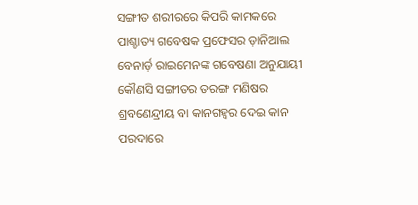ସଙ୍ଗୀତ ଶରୀରରେ କିପରି କାମକରେ
ପାଶ୍ଚାତ୍ୟ ଗବେଷକ ପ୍ରଫେସର ଡ଼ାନିଆଲ ବେନାର୍ଡ଼ ରାଇମେନଙ୍କ ଗବେଷଣା ଅନୁଯାୟୀ କୌଣସି ସଙ୍ଗୀତର ତରଙ୍ଗ ମଣିଷର ଶ୍ରବଣେନ୍ଦ୍ରୀୟ ବା କାନଗହ୍ୱର ଦେଇ କାନ ପରଦାରେ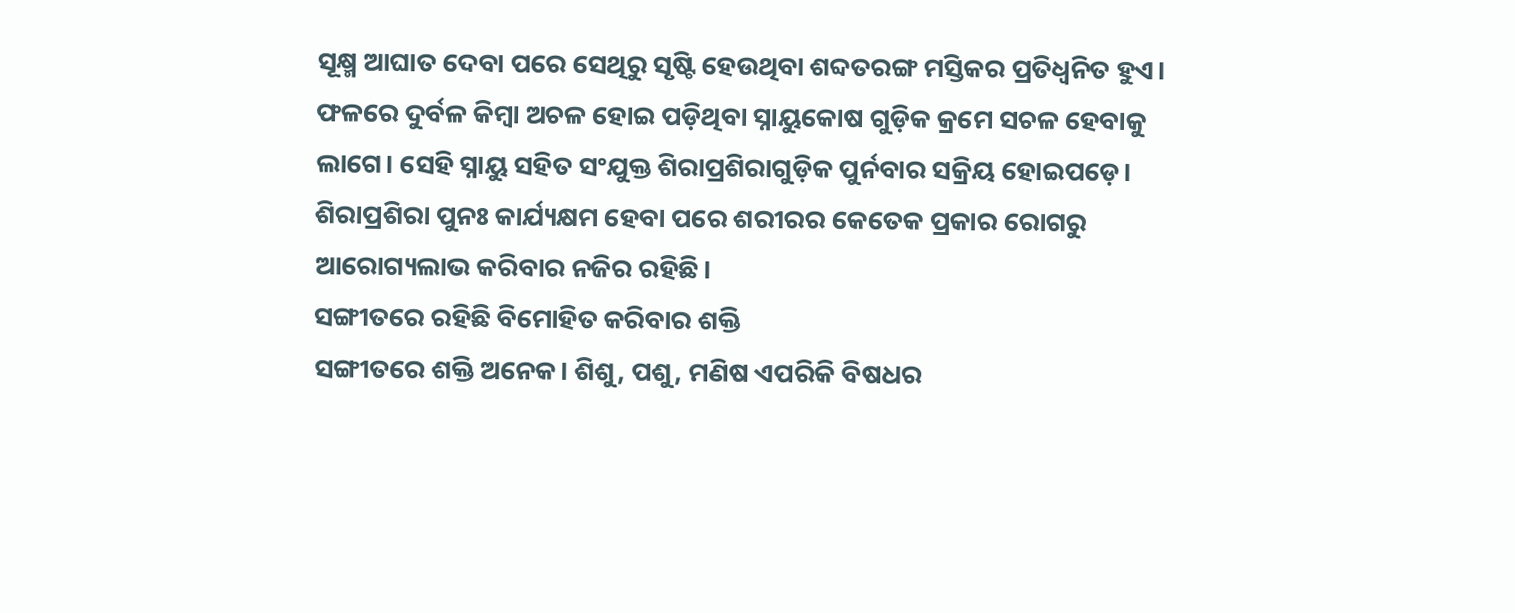ସୂକ୍ଷ୍ମ ଆଘାତ ଦେବା ପରେ ସେଥିରୁ ସୃଷ୍ଟି ହେଉଥିବା ଶବ୍ଦତରଙ୍ଗ ମସ୍ତିକର ପ୍ରତିଧ୍ୱନିତ ହୁଏ। ଫଳରେ ଦୁର୍ବଳ କିମ୍ବା ଅଚଳ ହୋଇ ପଡ଼ିଥିବା ସ୍ନାୟୁକୋଷ ଗୁଡ଼ିକ କ୍ରମେ ସଚଳ ହେବାକୁ ଲାଗେ। ସେହି ସ୍ନାୟୁ ସହିତ ସଂଯୁକ୍ତ ଶିରାପ୍ରଶିରାଗୁଡ଼ିକ ପୁର୍ନବାର ସକ୍ରିୟ ହୋଇପଡ଼େ। ଶିରାପ୍ରଶିରା ପୁନଃ କାର୍ଯ୍ୟକ୍ଷମ ହେବା ପରେ ଶରୀରର କେତେକ ପ୍ରକାର ରୋଗରୁ ଆରୋଗ୍ୟଲାଭ କରିବାର ନଜିର ରହିଛି।
ସଙ୍ଗୀତରେ ରହିଛି ବିମୋହିତ କରିବାର ଶକ୍ତି
ସଙ୍ଗୀତରେ ଶକ୍ତି ଅନେକ। ଶିଶୁ, ପଶୁ, ମଣିଷ ଏପରିକି ବିଷଧର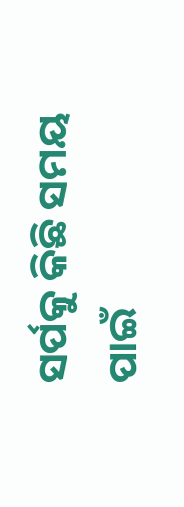ସର୍ପକୁ କିଛି ସମୟ ପାଇଁ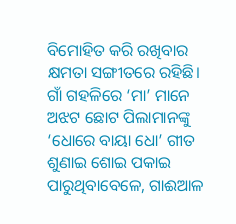ବିମୋହିତ କରି ରଖିବାର କ୍ଷମତା ସଙ୍ଗୀତରେ ରହିଛି। ଗାଁ ଗହଳିରେ ‘ମା’ ମାନେ ଅଝଟ ଛୋଟ ପିଲାମାନଙ୍କୁ ‘ଧୋରେ ବାୟା ଧୋ’ ଗୀତ ଶୁଣାଇ ଶୋଇ ପକାଇ ପାରୁଥିବାବେଳେ, ଗାଈଆଳ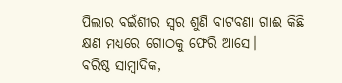ପିଲାର ବଇଁଶୀର ସ୍ୱର ଶୁଣି ବାଟବଣା ଗାଈ କିଛି କ୍ଷଣ ମଧ୍ୟରେ ଗୋଠକୁ ଫେରି ଆସେ।
ବରିଷ୍ଠ ସାମ୍ବାଦିକ,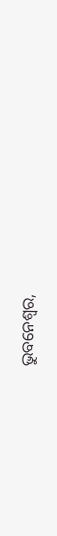ଭୁବନେଶ୍ୱର,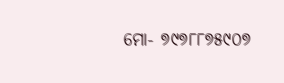ମୋ- ୭୯୭୮୮୭୫୯୦୭